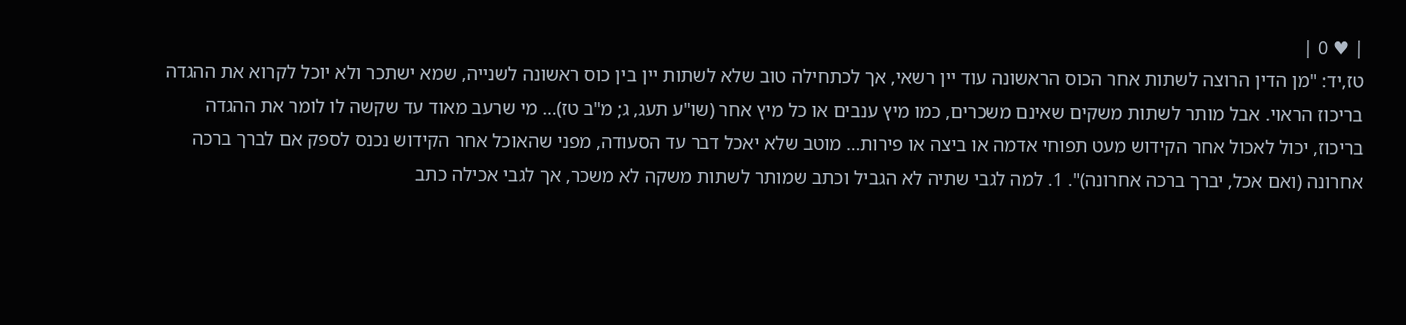| ♥ 0 |
טז,יד: "מן הדין הרוצה לשתות אחר הכוס הראשונה עוד יין רשאי, אך לכתחילה טוב שלא לשתות יין בין כוס ראשונה לשנייה, שמא ישתכר ולא יוכל לקרוא את ההגדה בריכוז הראוי. אבל מותר לשתות משקים שאינם משכרים, כמו מיץ ענבים או כל מיץ אחר (שו"ע תעג, ג; מ"ב טז)… מי שרעב מאוד עד שקשה לו לומר את ההגדה בריכוז, יכול לאכול אחר הקידוש מעט תפוחי אדמה או ביצה או פירות… מוטב שלא יאכל דבר עד הסעודה, מפני שהאוכל אחר הקידוש נכנס לספק אם לברך ברכה אחרונה (ואם אכל, יברך ברכה אחרונה)". 1. למה לגבי שתיה לא הגביל וכתב שמותר לשתות משקה לא משכר, אך לגבי אכילה כתב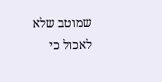שמוטב שלא לאכול כי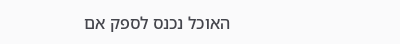האוכל נכנס לספק אם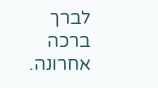לברך ברכה אחרונה.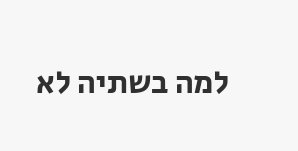למה בשתיה לא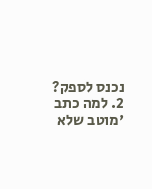נכנס לספק? 2. למה כתב 'מוטב שלא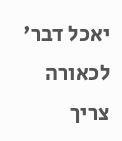יאכל דבר' לכאורה צריך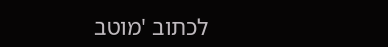לכתוב 'מוטב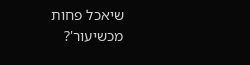שיאכל פחות מכשיעור'?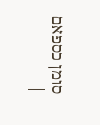סומן כספאם
|